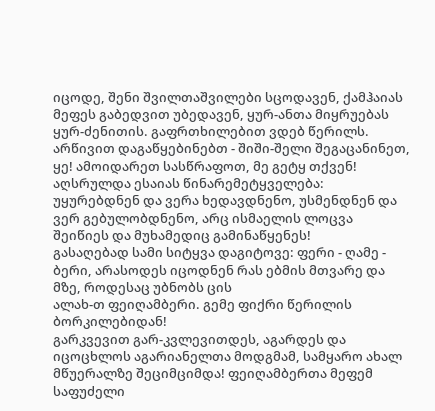იცოდე, შენი შვილთაშვილები სცოდავენ, ქამჰაიას მეფეს გაბედვით უბედავენ, ყურ-ანთა მიყრუებას ყურ-ძენითის. გაფრთხილებით ვდებ წერილს.
არწივით დაგაწყებინებთ - შიში-შელი შეგაცანინეთ, ყე! ამოიდარეთ სასწრაფოთ, მე გეტყ თქვენ! აღსრულდა ესაიას წინარემეტყველება: უყურებდნენ და ვერა ხედავდნენო, უსმენდნენ და ვერ გებულობდნენო, არც ისმაელის ლოცვა შეიწიეს და მუხამედიც გამინაწყენეს!
გასაღებად სამი სიტყვა დაგიტოვე: ფერი - ღამე - ბერი, არასოდეს იცოდნენ რას ებმის მთვარე და მზე, როდესაც უბნობს ცის
ალახ-თ ფეიღამბერი. გემე ფიქრი წერილის ბორკილებიდან!
გარკვევით გარ-კვლევითდეს, აგარდეს და იცოცხლოს აგარიანელთა მოდგმამ, სამყარო ახალ მწუერალზე შეციმციმდა! ფეიღამბერთა მეფემ საფუძელი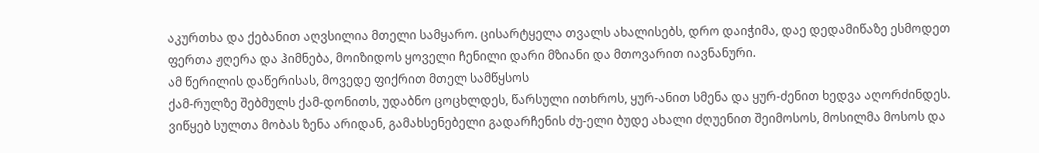აკურთხა და ქებანით აღვსილია მთელი სამყარო. ცისარტყელა თვალს ახალისებს, დრო დაიჭიმა, დაე დედამიწაზე ესმოდეთ ფერთა ჟღერა და ჰიმნება, მოიზიდოს ყოველი ჩენილი დარი მზიანი და მთოვარით იავნანური.
ამ წერილის დაწერისას, მოვედე ფიქრით მთელ სამწყსოს
ქამ-რულზე შებმულს ქამ-დონითს, უდაბნო ცოცხლდეს, წარსული ითხროს, ყურ-ანით სმენა და ყურ-ძენით ხედვა აღორძინდეს.
ვიწყებ სულთა მობას ზენა არიდან, გამახსენებელი გადარჩენის ძუ-ელი ბუდე ახალი ძღუენით შეიმოსოს, მოსილმა მოსოს და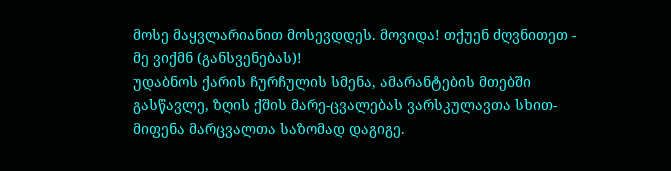მოსე მაყვლარიანით მოსევდდეს. მოვიდა! თქუენ ძღვნითეთ - მე ვიქმნ (განსვენებას)!
უდაბნოს ქარის ჩურჩულის სმენა, ამარანტების მთებში გასწავლე, ზღის ქშის მარე-ცვალებას ვარსკულავთა სხით-მიფენა მარცვალთა საზომად დაგიგე.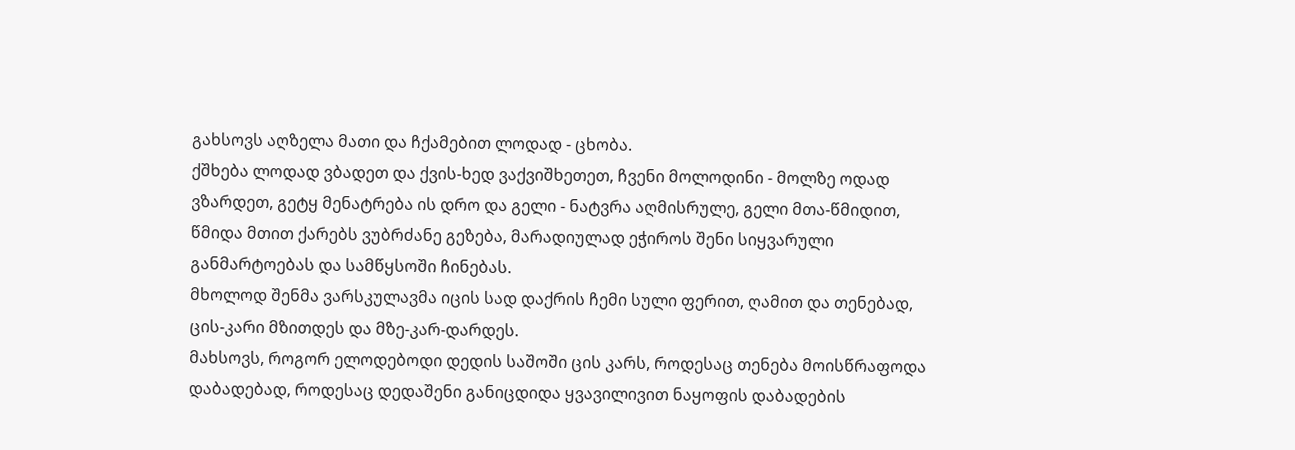გახსოვს აღზელა მათი და ჩქამებით ლოდად - ცხობა.
ქშხება ლოდად ვბადეთ და ქვის-ხედ ვაქვიშხეთეთ, ჩვენი მოლოდინი - მოლზე ოდად ვზარდეთ, გეტყ მენატრება ის დრო და გელი - ნატვრა აღმისრულე, გელი მთა-წმიდით, წმიდა მთით ქარებს ვუბრძანე გეზება, მარადიულად ეჭიროს შენი სიყვარული განმარტოებას და სამწყსოში ჩინებას.
მხოლოდ შენმა ვარსკულავმა იცის სად დაქრის ჩემი სული ფერით, ღამით და თენებად, ცის-კარი მზითდეს და მზე-კარ-დარდეს.
მახსოვს, როგორ ელოდებოდი დედის საშოში ცის კარს, როდესაც თენება მოისწრაფოდა დაბადებად, როდესაც დედაშენი განიცდიდა ყვავილივით ნაყოფის დაბადების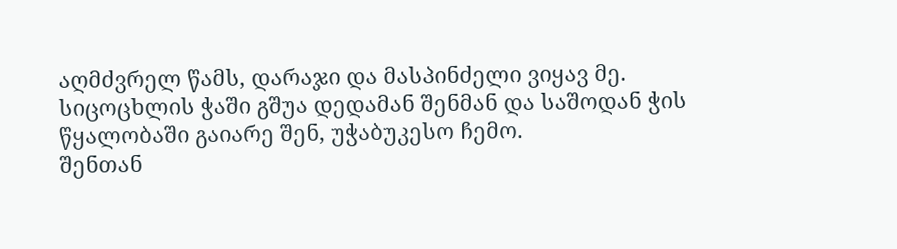აღმძვრელ წამს, დარაჯი და მასპინძელი ვიყავ მე.
სიცოცხლის ჭაში გშუა დედამან შენმან და საშოდან ჭის წყალობაში გაიარე შენ, უჭაბუკესო ჩემო.
შენთან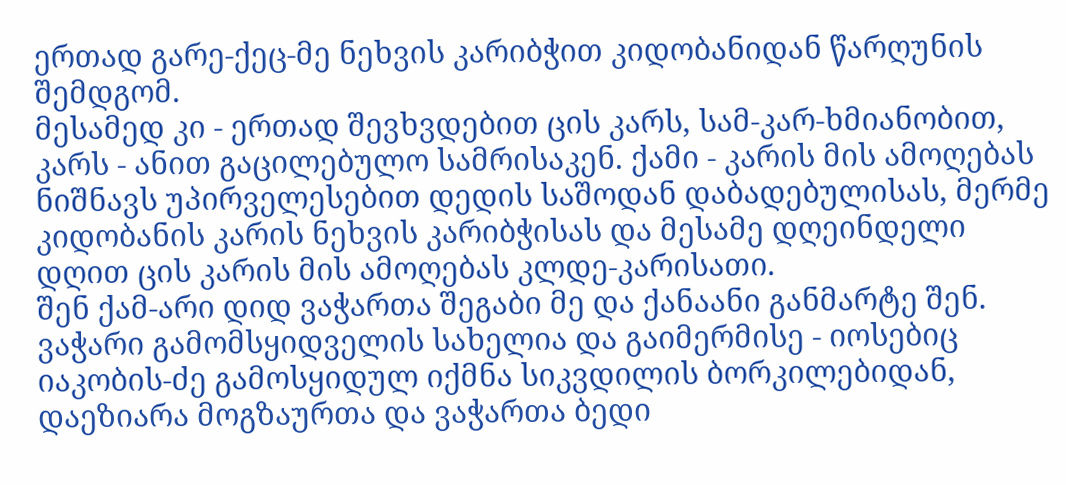ერთად გარე-ქეც-მე ნეხვის კარიბჭით კიდობანიდან წარღუნის შემდგომ.
მესამედ კი - ერთად შევხვდებით ცის კარს, სამ-კარ-ხმიანობით, კარს - ანით გაცილებულო სამრისაკენ. ქამი - კარის მის ამოღებას ნიშნავს უპირველესებით დედის საშოდან დაბადებულისას, მერმე კიდობანის კარის ნეხვის კარიბჭისას და მესამე დღეინდელი დღით ცის კარის მის ამოღებას კლდე-კარისათი.
შენ ქამ-არი დიდ ვაჭართა შეგაბი მე და ქანაანი განმარტე შენ.
ვაჭარი გამომსყიდველის სახელია და გაიმერმისე - იოსებიც იაკობის-ძე გამოსყიდულ იქმნა სიკვდილის ბორკილებიდან, დაეზიარა მოგზაურთა და ვაჭართა ბედი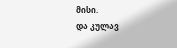მისი.
და კულავ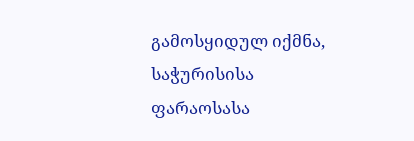გამოსყიდულ იქმნა, საჭურისისა ფარაოსასა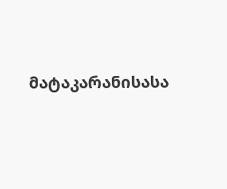მატაკარანისასა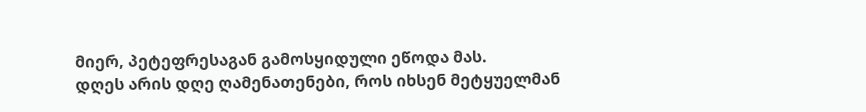მიერ, პეტეფრესაგან გამოსყიდული ეწოდა მას.
დღეს არის დღე ღამენათენები, როს იხსენ მეტყუელმან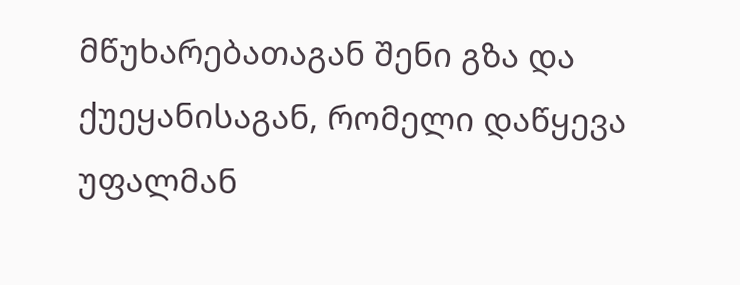მწუხარებათაგან შენი გზა და ქუეყანისაგან, რომელი დაწყევა უფალმან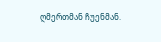ღმერთმან ჩუენმან.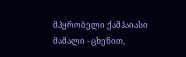მპყრობელი ქამჰაიასი
მამალი - ცხენით,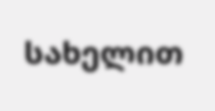სახელით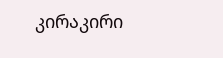კირაკირი